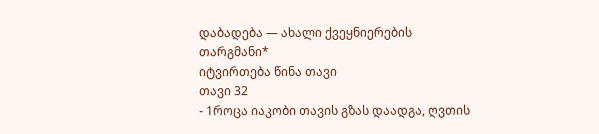დაბადება — ახალი ქვეყნიერების თარგმანი*
იტვირთება წინა თავი
თავი 32
- 1როცა იაკობი თავის გზას დაადგა, ღვთის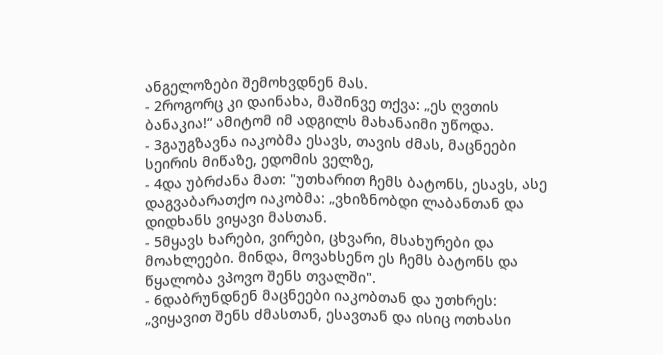ანგელოზები შემოხვდნენ მას.
- 2როგორც კი დაინახა, მაშინვე თქვა: „ეს ღვთის ბანაკია!“ ამიტომ იმ ადგილს მახანაიმი უწოდა.
- 3გაუგზავნა იაკობმა ესავს, თავის ძმას, მაცნეები სეირის მიწაზე, ედომის ველზე,
- 4და უბრძანა მათ: "უთხარით ჩემს ბატონს, ესავს, ასე დაგვაბარათქო იაკობმა: „ვხიზნობდი ლაბანთან და დიდხანს ვიყავი მასთან.
- 5მყავს ხარები, ვირები, ცხვარი, მსახურები და მოახლეები. მინდა, მოვახსენო ეს ჩემს ბატონს და წყალობა ვპოვო შენს თვალში".
- 6დაბრუნდნენ მაცნეები იაკობთან და უთხრეს: „ვიყავით შენს ძმასთან, ესავთან და ისიც ოთხასი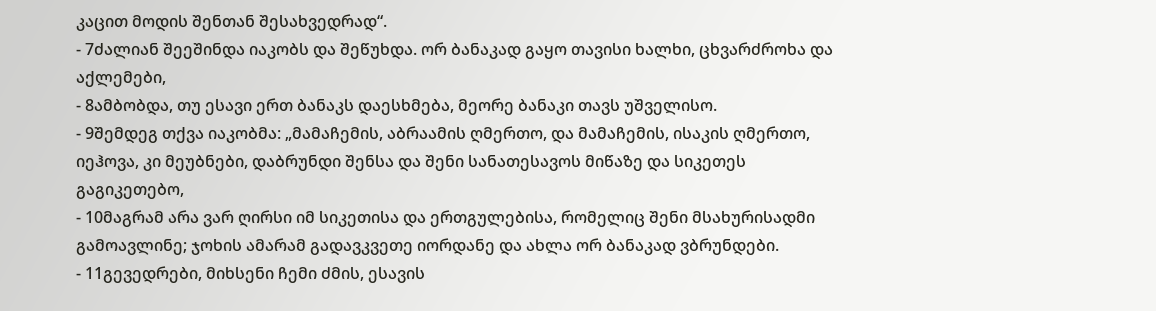კაცით მოდის შენთან შესახვედრად“.
- 7ძალიან შეეშინდა იაკობს და შეწუხდა. ორ ბანაკად გაყო თავისი ხალხი, ცხვარძროხა და აქლემები,
- 8ამბობდა, თუ ესავი ერთ ბანაკს დაესხმება, მეორე ბანაკი თავს უშველისო.
- 9შემდეგ თქვა იაკობმა: „მამაჩემის, აბრაამის ღმერთო, და მამაჩემის, ისაკის ღმერთო, იეჰოვა, კი მეუბნები, დაბრუნდი შენსა და შენი სანათესავოს მიწაზე და სიკეთეს გაგიკეთებო,
- 10მაგრამ არა ვარ ღირსი იმ სიკეთისა და ერთგულებისა, რომელიც შენი მსახურისადმი გამოავლინე; ჯოხის ამარამ გადავკვეთე იორდანე და ახლა ორ ბანაკად ვბრუნდები.
- 11გევედრები, მიხსენი ჩემი ძმის, ესავის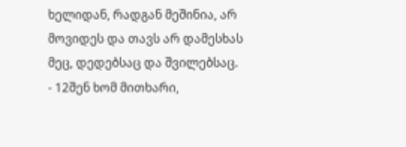ხელიდან, რადგან მეშინია, არ მოვიდეს და თავს არ დამესხას მეც, დედებსაც და შვილებსაც.
- 12შენ ხომ მითხარი,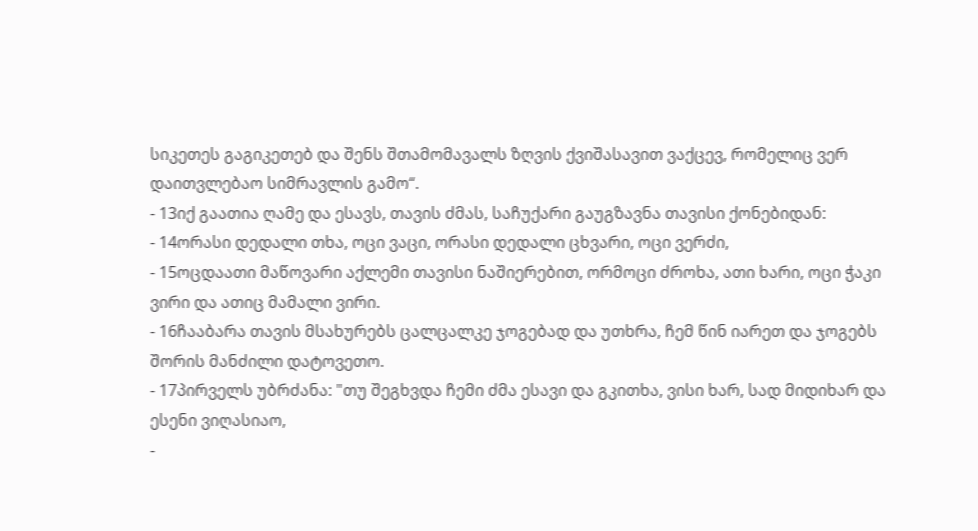სიკეთეს გაგიკეთებ და შენს შთამომავალს ზღვის ქვიშასავით ვაქცევ, რომელიც ვერ დაითვლებაო სიმრავლის გამო“.
- 13იქ გაათია ღამე და ესავს, თავის ძმას, საჩუქარი გაუგზავნა თავისი ქონებიდან:
- 14ორასი დედალი თხა, ოცი ვაცი, ორასი დედალი ცხვარი, ოცი ვერძი,
- 15ოცდაათი მაწოვარი აქლემი თავისი ნაშიერებით, ორმოცი ძროხა, ათი ხარი, ოცი ჭაკი ვირი და ათიც მამალი ვირი.
- 16ჩააბარა თავის მსახურებს ცალცალკე ჯოგებად და უთხრა, ჩემ წინ იარეთ და ჯოგებს შორის მანძილი დატოვეთო.
- 17პირველს უბრძანა: "თუ შეგხვდა ჩემი ძმა ესავი და გკითხა, ვისი ხარ, სად მიდიხარ და ესენი ვიღასიაო,
-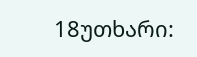18უთხარი: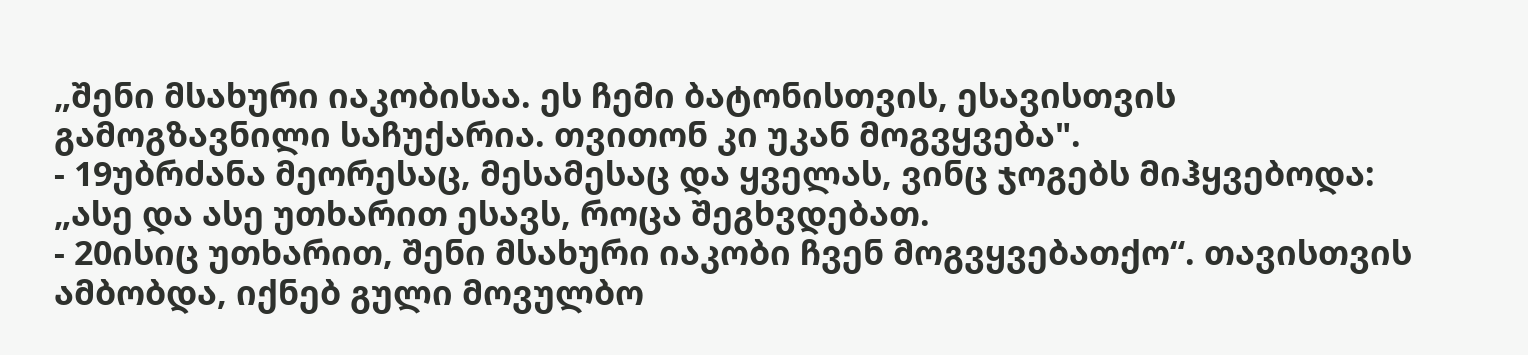„შენი მსახური იაკობისაა. ეს ჩემი ბატონისთვის, ესავისთვის გამოგზავნილი საჩუქარია. თვითონ კი უკან მოგვყვება".
- 19უბრძანა მეორესაც, მესამესაც და ყველას, ვინც ჯოგებს მიჰყვებოდა: „ასე და ასე უთხარით ესავს, როცა შეგხვდებათ.
- 20ისიც უთხარით, შენი მსახური იაკობი ჩვენ მოგვყვებათქო“. თავისთვის ამბობდა, იქნებ გული მოვულბო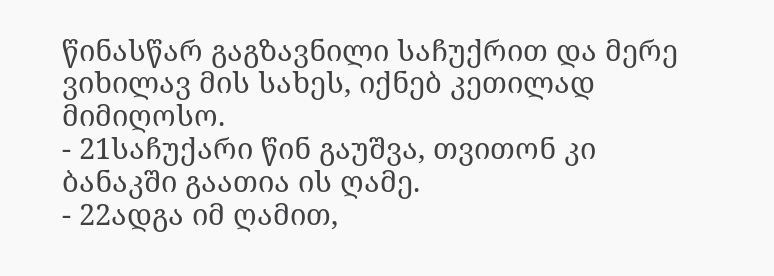წინასწარ გაგზავნილი საჩუქრით და მერე ვიხილავ მის სახეს, იქნებ კეთილად მიმიღოსო.
- 21საჩუქარი წინ გაუშვა, თვითონ კი ბანაკში გაათია ის ღამე.
- 22ადგა იმ ღამით,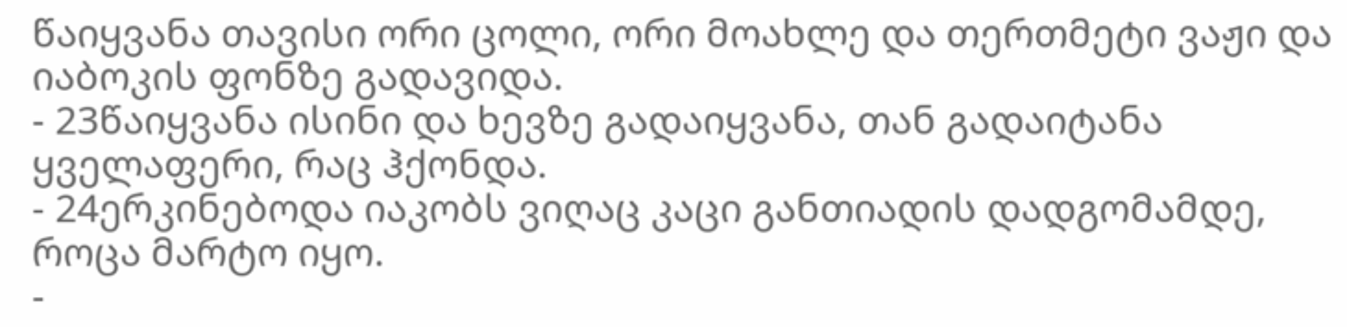წაიყვანა თავისი ორი ცოლი, ორი მოახლე და თერთმეტი ვაჟი და იაბოკის ფონზე გადავიდა.
- 23წაიყვანა ისინი და ხევზე გადაიყვანა, თან გადაიტანა ყველაფერი, რაც ჰქონდა.
- 24ერკინებოდა იაკობს ვიღაც კაცი განთიადის დადგომამდე, როცა მარტო იყო.
-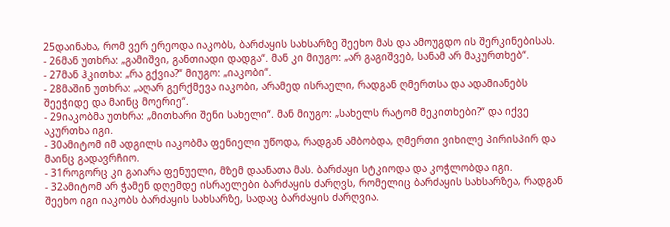25დაინახა, რომ ვერ ერეოდა იაკობს, ბარძაყის სახსარზე შეეხო მას და ამოუგდო ის შერკინებისას.
- 26მან უთხრა: „გამიშვი, განთიადი დადგა“. მან კი მიუგო: „არ გაგიშვებ, სანამ არ მაკურთხებ“.
- 27მან ჰკითხა: „რა გქვია?“ მიუგო: „იაკობი“.
- 28მაშინ უთხრა: „აღარ გერქმევა იაკობი, არამედ ისრაელი, რადგან ღმერთსა და ადამიანებს შეეჭიდე და მაინც მოერიე“.
- 29იაკობმა უთხრა: „მითხარი შენი სახელი“. მან მიუგო: „სახელს რატომ მეკითხები?“ და იქვე აკურთხა იგი.
- 30ამიტომ იმ ადგილს იაკობმა ფენიელი უწოდა, რადგან ამბობდა, ღმერთი ვიხილე პირისპირ და მაინც გადავრჩიო.
- 31როგორც კი გაიარა ფენუელი, მზემ დაანათა მას. ბარძაყი სტკიოდა და კოჭლობდა იგი.
- 32ამიტომ არ ჭამენ დღემდე ისრაელები ბარძაყის ძარღვს, რომელიც ბარძაყის სახსარზეა, რადგან შეეხო იგი იაკობს ბარძაყის სახსარზე, სადაც ბარძაყის ძარღვია.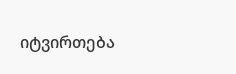იტვირთება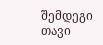შემდეგი თავი